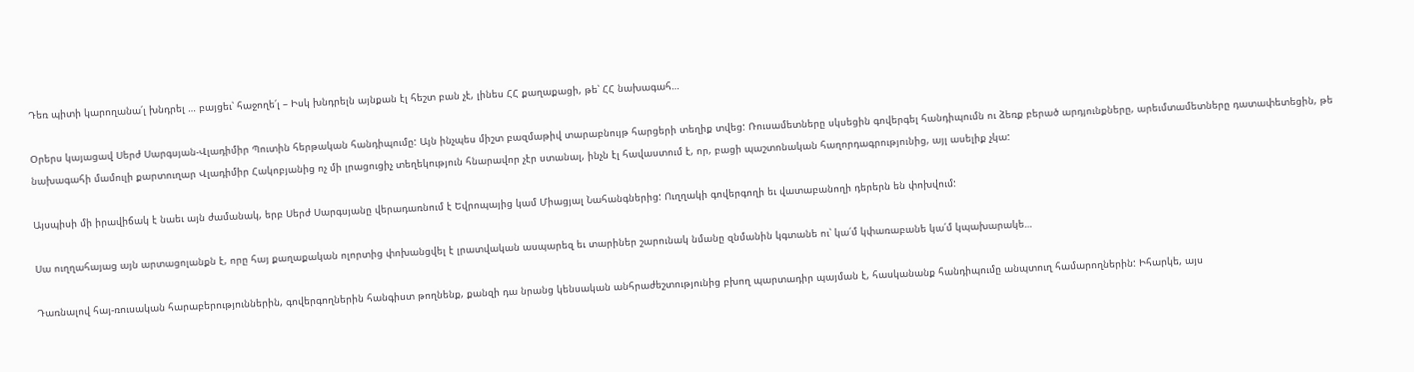Դեռ պիտի կարողանա՛լ խնդրել … բայցեւ՝ հաջողե՛լ – Իսկ խնդրելն այնքան էլ հեշտ բան չէ, լինես ՀՀ քաղաքացի, թե՝ ՀՀ նախագահ…

Օրերս կայացավ Սերժ Սարգսյան-Վլադիմիր Պուտին հերթական հանդիպումը: Այն ինչպես միշտ բազմաթիվ տարաբնույթ հարցերի տեղիք տվեց: Ռուսամետները սկսեցին գովերգել հանդիպումն ու ձեռք բերած արդյունքները, արեւմտամետները դատափետեցին, թե նախագահի մամուլի քարտուղար Վլադիմիր Հակոբյանից ոչ մի լրացուցիչ տեղեկություն հնարավոր չէր ստանալ, ինչն էլ հավաստում է, որ, բացի պաշտոնական հաղորդագրությունից, այլ ասելիք չկա:

Այսպիսի մի իրավիճակ է նաեւ այն ժամանակ, երբ Սերժ Սարգսյանը վերադառնում է Եվրոպայից կամ Միացյալ Նահանգներից: Ուղղակի գովերգողի եւ վատաբանողի դերերն են փոխվում:

Սա ուղղահայաց այն արտացոլանքն է, որը հայ քաղաքական ոլորտից փոխանցվել է լրատվական ասպարեզ եւ տարիներ շարունակ նմանը զնմանին կգտանե ու՝ կա՛մ կփառաբանե կա՛մ կպախարակե…

Դառնալով հայ-ռուսական հարաբերություններին, գովերգողներին հանգիստ թողնենք, քանզի դա նրանց կենսական անհրաժեշտությունից բխող պարտադիր պայման է, հասկանանք հանդիպումը անպտուղ համարողներին: Իհարկե, այս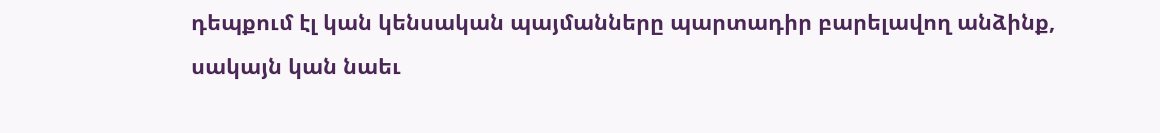դեպքում էլ կան կենսական պայմանները պարտադիր բարելավող անձինք, սակայն կան նաեւ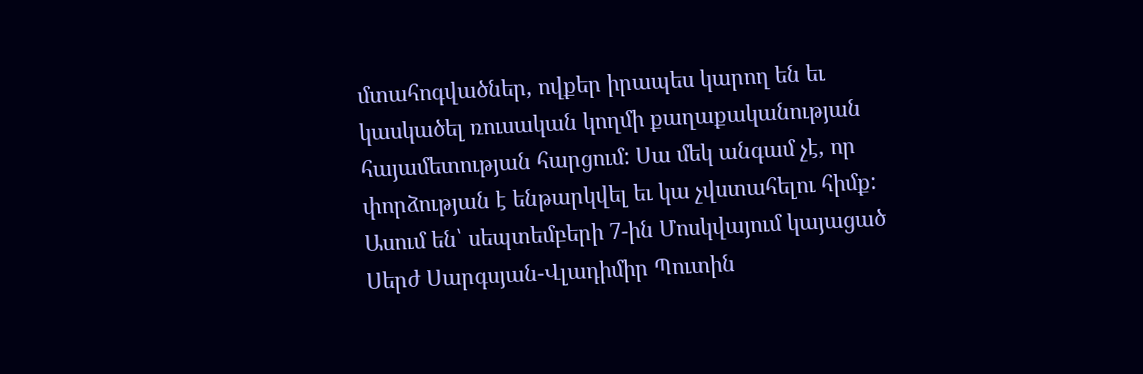մտահոգվածներ, ովքեր իրապես կարող են եւ կասկածել ռուսական կողմի քաղաքականության հայամետության հարցում: Սա մեկ անգամ չէ, որ փորձության է ենթարկվել եւ կա չվստահելու հիմք:  Ասում են՝ սեպտեմբերի 7-ին Մոսկվայում կայացած Սերժ Սարգսյան-Վլադիմիր Պուտին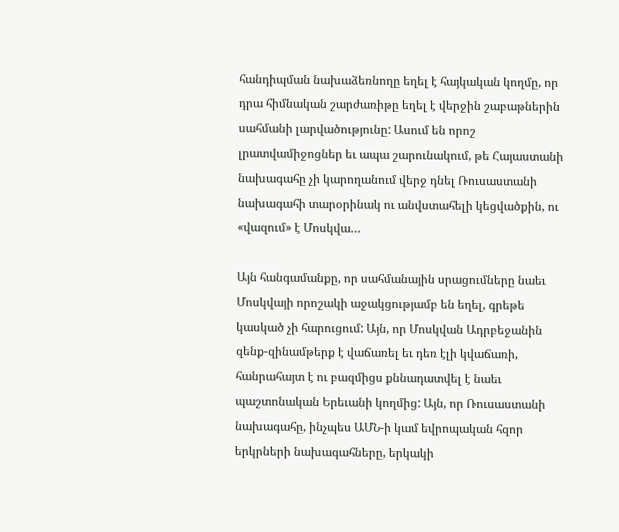հանդիպման նախաձեռնողը եղել է հայկական կողմը, որ դրա հիմնական շարժառիթը եղել է վերջին շաբաթներին սահմանի լարվածությունը: Ասում են որոշ լրատվամիջոցներ եւ ապա շարունակում, թե Հայաստանի նախագահը չի կարողանում վերջ դնել Ռուսաստանի նախագահի տարօրինակ ու անվստահելի կեցվածքին, ու «վազում» է Մոսկվա…

Այն հանգամանքը, որ սահմանային սրացումները նաեւ Մոսկվայի որոշակի աջակցությամբ են եղել, գրեթե կասկած չի հարուցում: Այն, որ Մոսկվան Ադրբեջանին զենք-զինամթերք է վաճառել եւ դեռ էլի կվաճառի, հանրահայտ է ու բազմիցս քննադատվել է նաեւ պաշտոնական Երեւանի կողմից: Այն, որ Ռուսաստանի նախագահը, ինչպես ԱՄՆ-ի կամ եվրոպական հզոր երկրների նախագահները, երկակի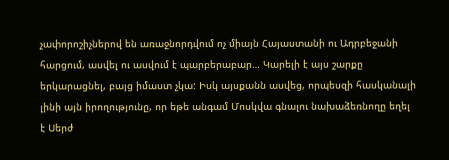չափորոշիչներով են առաջնորդվում ոչ միայն Հայաստանի ու Ադրբեջանի հարցում, ասվել ու ասվում է պարբերաբար… Կարելի է այս շարքը երկարացնել, բայց իմաստ չկա: Իսկ այսքանն ասվեց, որպեսզի հասկանալի լինի այն իրողությունը, որ եթե անգամ Մոսկվա գնալու նախաձեռնողը եղել է Սերժ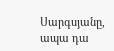Սարգսյանը, ապա դա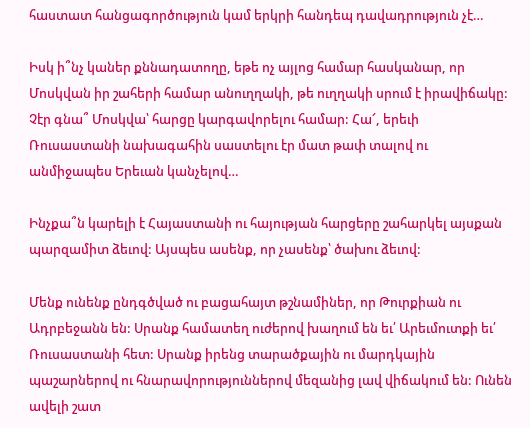հաստատ հանցագործություն կամ երկրի հանդեպ դավադրություն չէ…

Իսկ ի՞նչ կաներ քննադատողը, եթե ոչ այլոց համար հասկանար, որ Մոսկվան իր շահերի համար անուղղակի, թե ուղղակի սրում է իրավիճակը: Չէր գնա՞ Մոսկվա՝ հարցը կարգավորելու համար: Հա՜, երեւի Ռուսաստանի նախագահին սաստելու էր մատ թափ տալով ու անմիջապես Երեւան կանչելով…

Ինչքա՞ն կարելի է Հայաստանի ու հայության հարցերը շահարկել այսքան պարզամիտ ձեւով: Այսպես ասենք, որ չասենք՝ ծախու ձեւով:

Մենք ունենք ընդգծված ու բացահայտ թշնամիներ, որ Թուրքիան ու Ադրբեջանն են: Սրանք համատեղ ուժերով խաղում են եւ՛ Արեւմուտքի եւ՛ Ռուսաստանի հետ: Սրանք իրենց տարածքային ու մարդկային պաշարներով ու հնարավորություններով մեզանից լավ վիճակում են: Ունեն ավելի շատ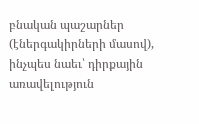բնական պաշարներ (էներգակիրների մասով), ինչպես նաեւ՝ դիրքային առավելություն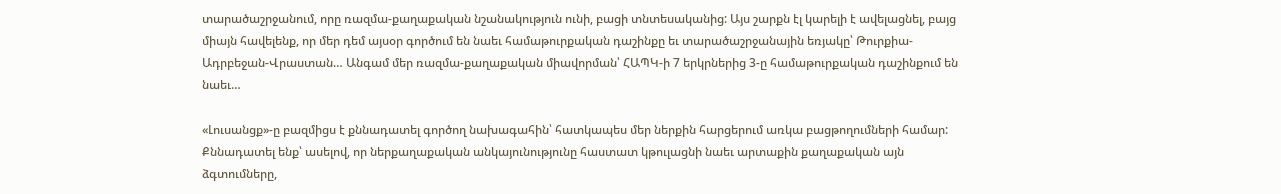տարածաշրջանում, որը ռազմա-քաղաքական նշանակություն ունի, բացի տնտեսականից: Այս շարքն էլ կարելի է ավելացնել, բայց միայն հավելենք, որ մեր դեմ այսօր գործում են նաեւ համաթուրքական դաշինքը եւ տարածաշրջանային եռյակը՝ Թուրքիա-Ադրբեջան-Վրաստան… Անգամ մեր ռազմա-քաղաքական միավորման՝ ՀԱՊԿ-ի 7 երկրներից 3-ը համաթուրքական դաշինքում են նաեւ…

«Լուսանցք»-ը բազմիցս է քննադատել գործող նախագահին՝ հատկապես մեր ներքին հարցերում առկա բացթողումների համար: Քննադատել ենք՝ ասելով, որ ներքաղաքական անկայունությունը հաստատ կթուլացնի նաեւ արտաքին քաղաքական այն ձգտումները,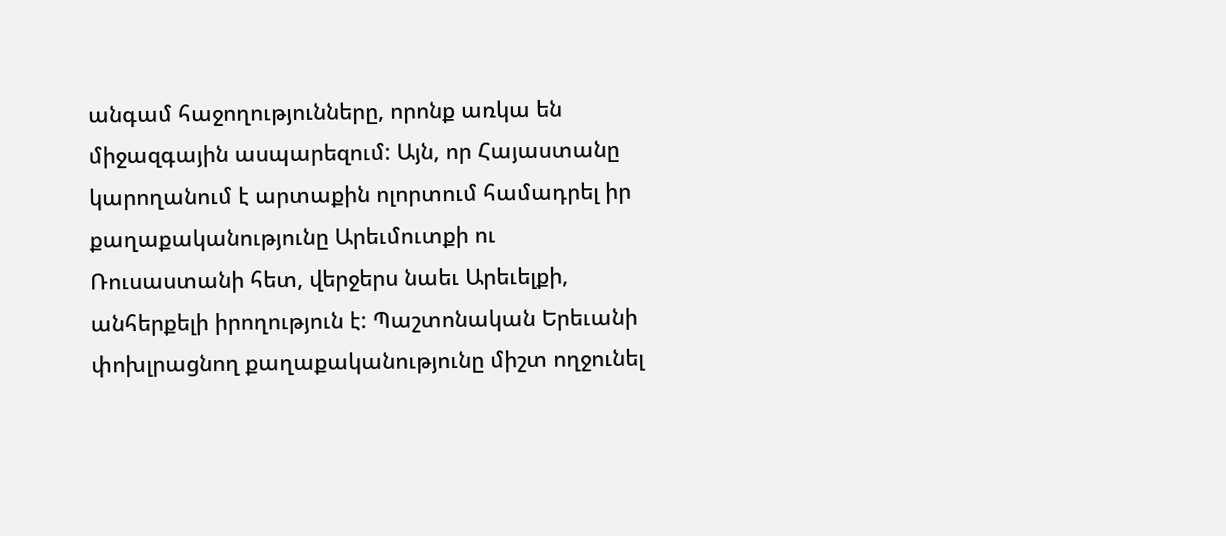անգամ հաջողությունները, որոնք առկա են միջազգային ասպարեզում: Այն, որ Հայաստանը կարողանում է արտաքին ոլորտում համադրել իր քաղաքականությունը Արեւմուտքի ու Ռուսաստանի հետ, վերջերս նաեւ Արեւելքի, անհերքելի իրողություն է: Պաշտոնական Երեւանի փոխլրացնող քաղաքականությունը միշտ ողջունել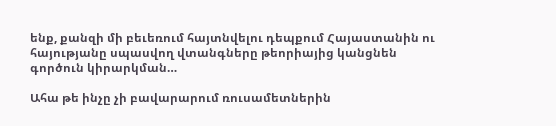ենք, քանզի մի բեւեռում հայտնվելու դեպքում Հայաստանին ու հայությանը սպասվող վտանգները թեորիայից կանցնեն գործուն կիրարկման…

Ահա թե ինչը չի բավարարում ռուսամետներին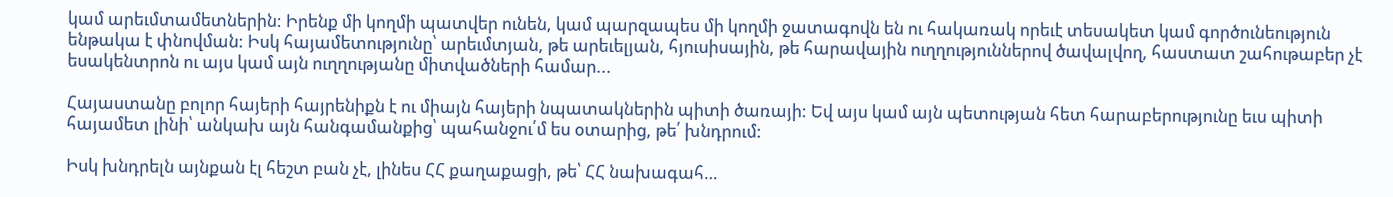կամ արեւմտամետներին: Իրենք մի կողմի պատվեր ունեն, կամ պարզապես մի կողմի ջատագովն են ու հակառակ որեւէ տեսակետ կամ գործունեություն ենթակա է փնովման: Իսկ հայամետությունը՝ արեւմտյան, թե արեւելյան, հյուսիսային, թե հարավային ուղղություններով ծավալվող, հաստատ շահութաբեր չէ եսակենտրոն ու այս կամ այն ուղղությանը միտվածների համար...

Հայաստանը բոլոր հայերի հայրենիքն է ու միայն հայերի նպատակներին պիտի ծառայի: Եվ այս կամ այն պետության հետ հարաբերությունը եւս պիտի հայամետ լինի՝ անկախ այն հանգամանքից՝ պահանջու՛մ ես օտարից, թե՛ խնդրում:

Իսկ խնդրելն այնքան էլ հեշտ բան չէ, լինես ՀՀ քաղաքացի, թե՝ ՀՀ նախագահ…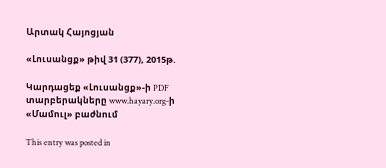Արտակ Հայոցյան

«Լուսանցք» թիվ 31 (377), 2015թ.

Կարդացեք «Լուսանցք»-ի PDF տարբերակները www.hayary.org-ի «Մամուլ» բաժնում

This entry was posted in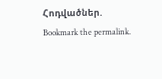Հոդվածներ. Bookmark the permalink.